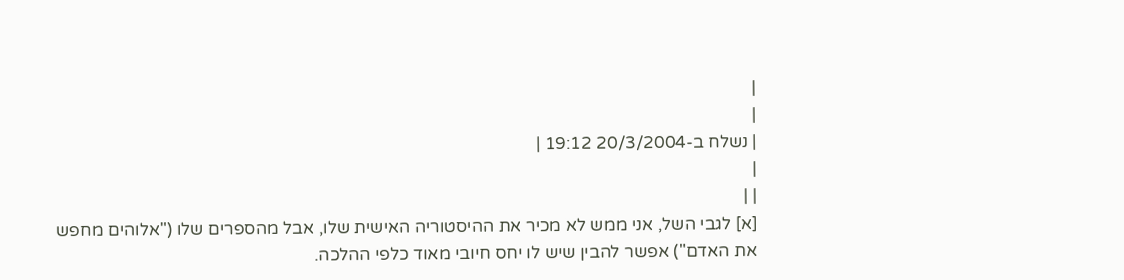|
|
| נשלח ב-20/3/2004 19:12 |
|
| |
[א] לגבי השל, אני ממש לא מכיר את ההיסטוריה האישית שלו, אבל מהספרים שלו ("אלוהים מחפש את האדם") אפשר להבין שיש לו יחס חיובי מאוד כלפי ההלכה.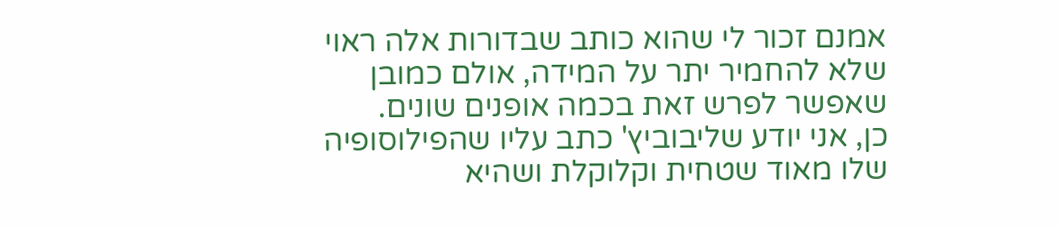אמנם זכור לי שהוא כותב שבדורות אלה ראוי שלא להחמיר יתר על המידה, אולם כמובן שאפשר לפרש זאת בכמה אופנים שונים.
כן, אני יודע שליבוביץ' כתב עליו שהפילוסופיה שלו מאוד שטחית וקלוקלת ושהיא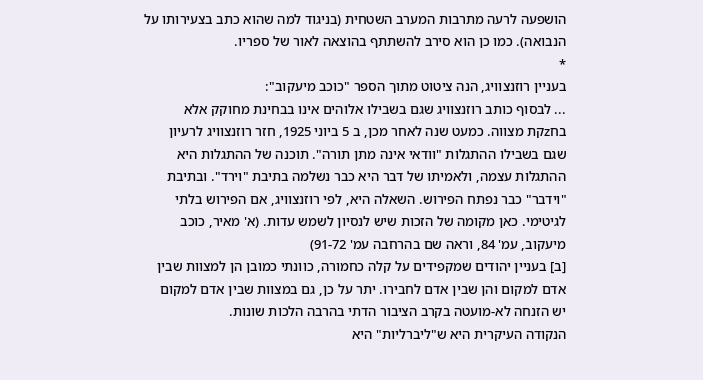הושפעה לרעה מתרבות המערב השטחית (בניגוד למה שהוא כתב בצעירותו על הנבואה). כמו כן הוא סירב להשתתף בהוצאה לאור של ספריו.
*
בעניין רוזנצוויג, הנה ציטוט מתוך הספר "כוכב מיעקוב":
... לבסוף כותב רוזנצוויג שגם בשבילו אלוהים אינו בבחינת מחוקק אלא בחzקת מצווה. כמעט שנה לאחר מכן, ב 5 ביוני 1925, חזר רוזנצוויג לרעיון שגם בשבילו ההתגלות "וודאי אינה מתן תורה". תוכנה של ההתגלות היא ההתגלות עצמה, ולאמיתו של דבר היא כבר נשלמה בתיבת "וירד". ובתיבת "וידבר" כבר נפתח הפירוש. השאלה היא, לפי רוזנצוויג, אם הפירוש בלתי לגיטימי. כאן מקומה של הזכות שיש לנסיון לשמש עדות. (א' מאיר, כוכב מיעקוב, עמ' 84, וראה שם בהרחבה עמ' 91-72)
[ב] בעניין יהודים שמקפידים על קלה כחמורה, כוונתי כמובן הן למצוות שבין אדם למקום והן שבין אדם לחבירו. יתר על כן, גם במצוות שבין אדם למקום יש הזנחה לא-מועטה בקרב הציבור הדתי בהרבה הלכות שונות.
הנקודה העיקרית היא ש"ליברליות" היא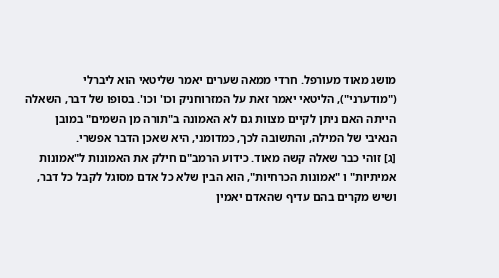מושג מאוד מעורפל. חרדי ממאה שערים יאמר שליטאי הוא ליברלי ("מודערני"), הליטאי יאמר זאת על המזרוחניק וכו' וכו'. בסופו של דבר, השאלה הייתה האם ניתן לקיים מצוות גם לא האמונה ב"תורה מן השמים" במובן הנאיבי של המילה, והתשובה לכך, כמדומני, היא שאכן הדבר אפשרי.
[ג] זוהי כבר שאלה קשה מאוד. כידוע הרמב"ם חילק את האמונות ל"אמונות אמיתיות" ו "אמונות הכרחיות", הוא הבין שלא כל אדם מסוגל לקבל כל דבר, ושיש מקרים בהם עדיף שהאדם יאמין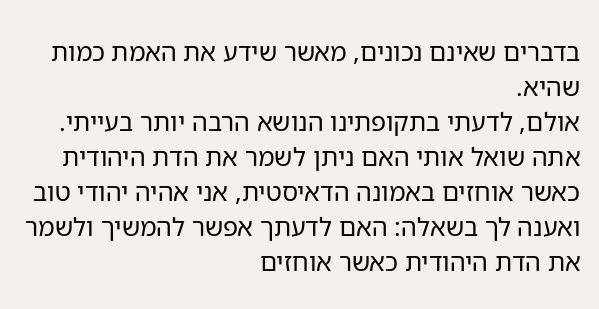בדברים שאינם נכונים, מאשר שידע את האמת כמות שהיא.
אולם, לדעתי בתקופתינו הנושא הרבה יותר בעייתי. אתה שואל אותי האם ניתן לשמר את הדת היהודית כאשר אוחזים באמונה הדאיסטית, אני אהיה יהודי טוב ואענה לך בשאלה: האם לדעתך אפשר להמשיך ולשמר את הדת היהודית כאשר אוחזים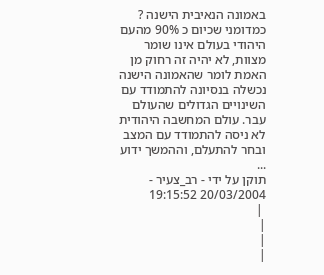באמונה הנאיבית הישנה ?
כמדומני שכיום כ 90% מהעם היהודי בעולם אינו שומר מצוות, לא יהיה זה רחוק מן האמת לומר שהאמונה הישנה נכשלה בנסיונה להתמודד עם השינויים הגדולים שהעולם עבר. עולם המחשבה היהודית לא ניסה להתמודד עם המצב ובחר להתעלם, וההמשך ידוע ...
תוקן על ידי - רב_צעיר - 20/03/2004 19:15:52
 |
|
|
|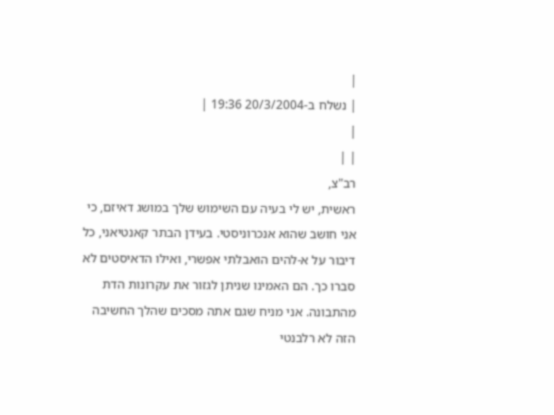|
| נשלח ב-20/3/2004 19:36 |
|
| |
רב"צ,
ראשית, יש לי בעיה עם השימוש שלך במושג דאיזם, כי אני חושב שהוא אנכרוניסטי. בעידן הבתר קאנטיאני, כל דיבור על א-להים הואבלתי אפשרי, ואילו הדאיסטים לא סברו כך. הם האמינו שניתן לגזור את עקרונות הדת מהתבונה. אני מניח שגם אתה מסכים שהלך החשיבה הזה לא רלבנטי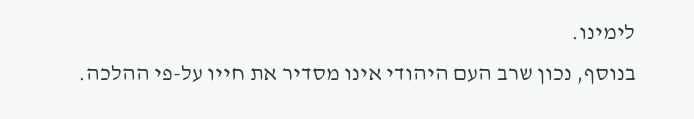לימינו.
בנוסף, נכון שרב העם היהודי אינו מסדיר את חייו על-פי ההלכה.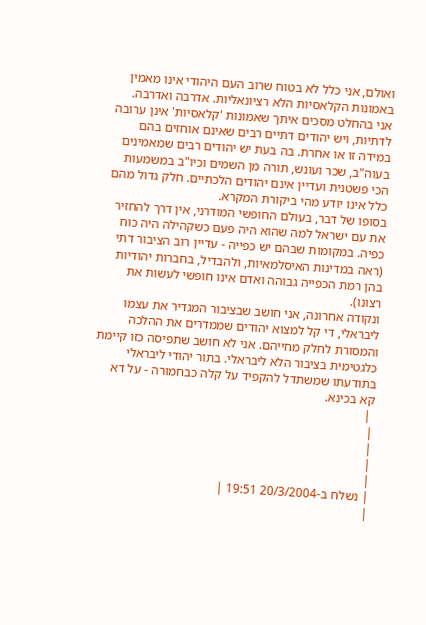ואולם, אני כלל לא בטוח שרוב העם היהודי אינו מאמין באמונות הקלאסיות הלא רציונאליות. אדרבה ואדרבה.
אני בהחלט מסכים איתך שאמונות 'קלאסיות' אינן ערובה לדתיות, ויש יהודים דתיים רבים שאינם אוחזים בהם במידה זו או אחרת. בה בעת יש יהודים רבים שמאמינים בעוה"ב, שכר ועונש, תורה מן השמים וכיו"ב במשמעות הכי פשטנית ועדיין אינם יהודים הלכתיים. חלק גדול מהם כלל אינו יודע מהי ביקורת המקרא.
בסופו של דבר, בעולם החופשי המודרני, אין דרך להחזיר את עם ישראל למה שהוא היה פעם כשקהילה היה כוח כפיה. במקומות שבהם יש כפייה - עדיין רוב הציבור דתי (ראה במדינות האיסלמאיות, ולהבדיל, בחברות יהודיות בהן רמת הכפייה גבוהה ואדם אינו חופשי לעשות את רצונו).
ונקודה אחרונה, אני חושב שבציבור המגדיר את עצמו ליבראלי, די קל למצוא יהודים שממדרים את ההלכה והמסורת לחלק מחייהם. אני לא חושב שתפיסה כזו קיימת כלגטימית בציבור הלא ליבראלי. בתור יהודי ליבראלי בתודעתו שמשתדל להקפיד על קלה כבחמורה - על דא קא בכינא.
 |
|
|
|
|
| נשלח ב-20/3/2004 19:51 |
|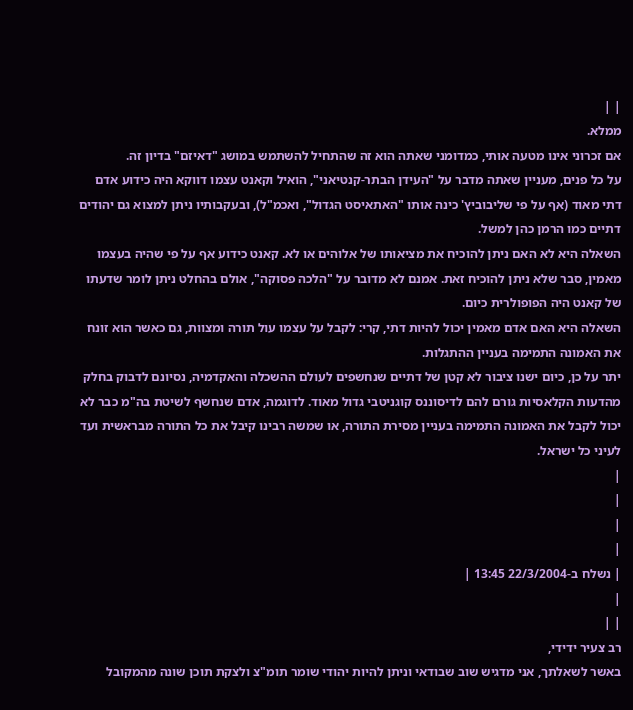| |
ממלא.
אם זכרוני אינו מטעה אותי, כמדומני שאתה הוא זה שהתחיל להשתמש במושג "דאיזם" בדיון זה.
על כל פנים, מעניין שאתה מדבר על "העידן הבתר-קנטיאני", הואיל וקאנט עצמו דווקא היה כידוע אדם דתי מאוד (אף על פי שליבוביץ' כינה אותו "האתאיסט הגדול", ואכמ"ל), ובעקבותיו ניתן למצוא גם יהודים דתיים כמו הרמן כהן למשל.
השאלה היא לא האם ניתן להוכיח את מציאותו של אלוהים או לא. קאנט כידוע אף על פי שהיה בעצמו מאמין, סבר שלא ניתן להוכיח זאת. אמנם לא מדובר על "הלכה פסוקה", אולם בהחלט ניתן לומר שדעתו של קאנט היה הפופולרית כיום.
השאלה היא האם אדם מאמין יכול להיות דתי, קרי: לקבל על עצמו עול תורה ומצוות, גם כאשר הוא זונח את האמונה התמימה בעניין ההתגלות.
יתר על כן, כיום ישנו ציבור לא קטן של דתיים שנחשפים לעולם ההשכלה והאקדמיה, נסיונם לדבוק בחלק מהדעות הקלאסיות גורם להם לדיסוננס קוגניטבי גדול מאוד. לדוגמה, אדם שנחשף לשיטת בה"מ כבר לא יכול לקבל את האמונה התמימה בעניין מסירת התורה, או שמשה רבינו קיבל את כל התורה מבראשית ועד לעיני כל ישראל.
|
|
|
|
| נשלח ב-22/3/2004 13:45 |
|
| |
רב צעיר ידידי,
באשר לשאלתך, אני מדגיש שוב שבודאי וניתן להיות יהודי שומר תומ"צ ולצקת תוכן שונה מהמקובל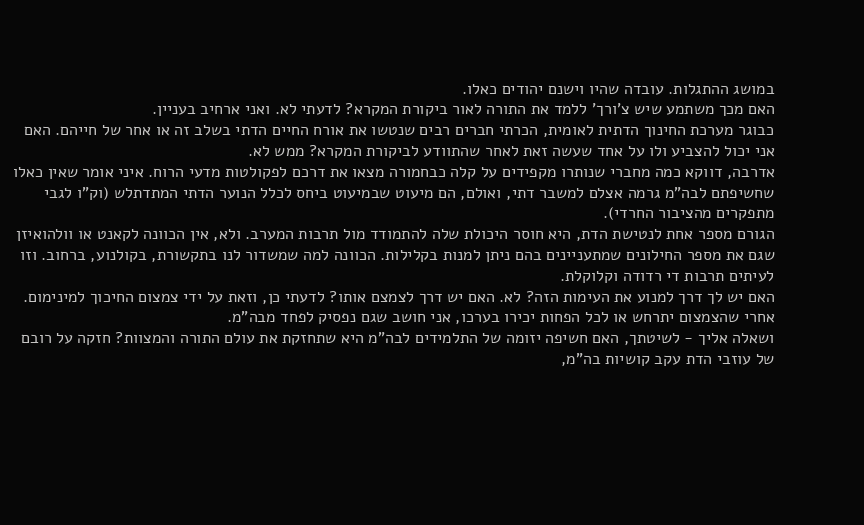במושג ההתגלות. עובדה שהיו וישנם יהודים כאלו.
האם מכך משתמע שיש צ'ורך' ללמד את התורה לאור ביקורת המקרא? לדעתי לא. ואני ארחיב בעניין.
כבוגר מערכת החינוך הדתית לאומית, הכרתי חברים רבים שנטשו את אורח החיים הדתי בשלב זה או אחר של חייהם. האם אני יכול להצביע ולו על אחד שעשה זאת לאחר שהתוודע לביקורת המקרא? ממש לא.
אדרבה, דווקא כמה מחברי שנותרו מקפידים על קלה כבחמורה מצאו את דרכם לפקולטות מדעי הרוח. איני אומר שאין כאלו שחשיפתם לבה"מ גרמה אצלם למשבר דתי, ואולם, הם מיעוט שבמיעוט ביחס לכלל הנוער הדתי המתדתלש (וק"ו לגבי מתפקרים מהציבור החרדי).
הגורם מספר אחת לנטישת הדת, היא חוסר היכולת שלה להתמודד מול תרבות המערב. ולא, אין הכוונה לקאנט או וולהואיזן שגם את מספר החילונים שמתעניינים בהם ניתן למנות בקלילות. הכוונה למה שמשדור לנו בתקשורת, בקולנוע, ברחוב. וזו לעיתים תרבות די רדודה וקלוקלת.
האם יש לך דרך למנוע את העימות הזה? לא. האם יש דרך לצמצם אותו? לדעתי כן, וזאת על ידי צמצום החיכוך למינימום. אחרי שהצמצום יתרחש או לכל הפחות יכירו בערכו, אני חושב שגם נפסיק לפחד מבה"מ.
ושאלה אליך - לשיטתך, האם חשיפה יזומה של התלמידים לבה"מ היא שתחזקת את עולם התורה והמצוות? חזקה על רובם של עוזבי הדת עקב קושיות בה"מ,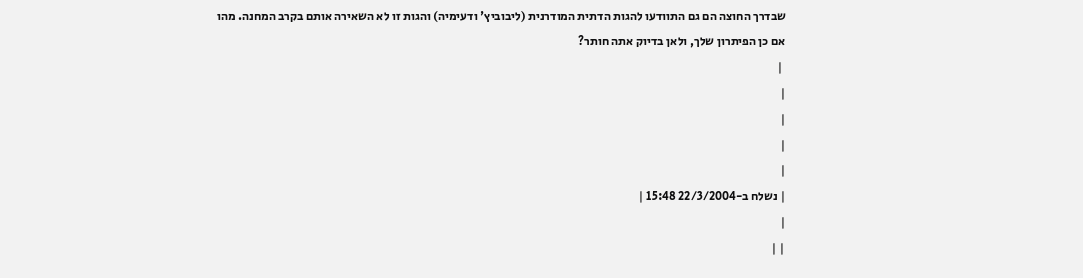שבדרך החוצה הם גם התוודעו להגות הדתית המודרנית (ליבוביץ' ודעימיה) והגות זו לא השאירה אותם בקרב המחנה. מהו אם כן הפיתרון שלך, ולאן בדיוק אתה חותר?
 |
|
|
|
|
| נשלח ב-22/3/2004 15:48 |
|
| |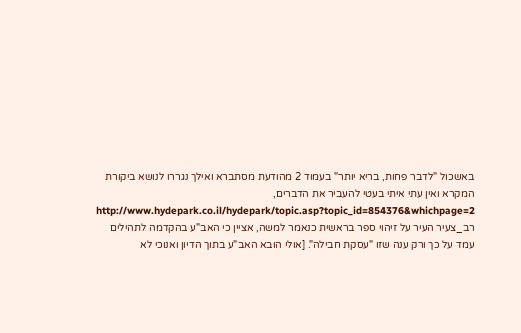באשכול "לדבר פחות, בריא יותר" בעמוד 2 מהודעת מסתברא ואילך נגררו לנושא ביקורת המקרא ואין עתי איתי בעטי להעביר את הדברים,
http://www.hydepark.co.il/hydepark/topic.asp?topic_id=854376&whichpage=2
רב_צעיר העיר על זיהוי ספר בראשית כנאמר למשה, אציין כי האב"ע בהקדמה לתהילים עמד על כך ורק ענה שזו "עסקת חבילה". [אולי הובא האב"ע בתוך הדיון ואנוכי לא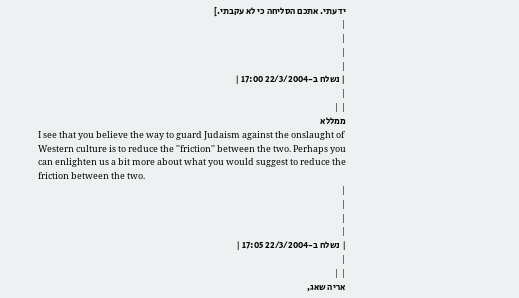ידעתי. אתכם הסליחה כי לא עקבתי.]
|
|
|
|
| נשלח ב-22/3/2004 17:00 |
|
| |
ממללא
I see that you believe the way to guard Judaism against the onslaught of Western culture is to reduce the ''friction'' between the two. Perhaps you can enlighten us a bit more about what you would suggest to reduce the friction between the two.
|
|
|
|
| נשלח ב-22/3/2004 17:05 |
|
| |
אריה שאג,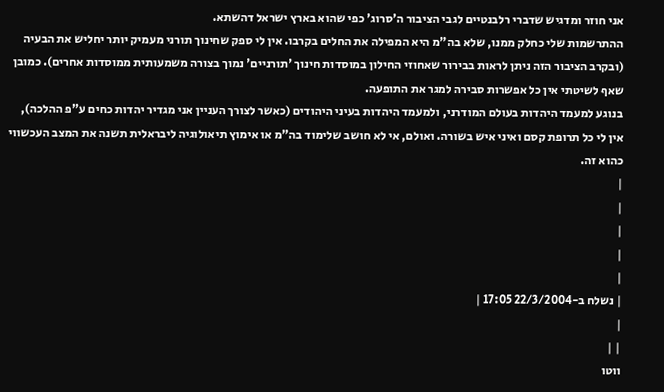אני חוזר ומדגיש שדברי רלבנטיים לגבי הציבור ה'סרוג' כפי שהוא בארץ ישראל דהשתא.
ההתרשמות שלי כחלק ממנו, שלא בה"מ היא המפילה את החלים בקרבו. אין לי ספק שחינוך תורני מעמיק יותר יחליש את הבעיה (ובקרב הציבור הזה ניתן לראות בבירור שאחוזי החילון במוסדות חינוך 'תורניים' נמוך בצורה משמעותית ממוסדות אחרים). כמובן שאף לשיטתי אין כל אפשרות סבירה למגר את התופעה.
בנוגע למעמד היהדות בעולם המודרני, ולמעמד היהדות בעיני היהודים (כאשר לצורך העניין אני מגדיר יהדות כחים ע"פ ההלכה), אין לי כל תרופת קסם ואיני איש בשורה. ואולם, אי לא חושב שלימוד בה"מ או אימוץ תיאולוגיה ליבראלית תשנה את המצב העכשווי כהוא זה.
|
|
|
|
|
| נשלח ב-22/3/2004 17:05 |
|
| |
ווטו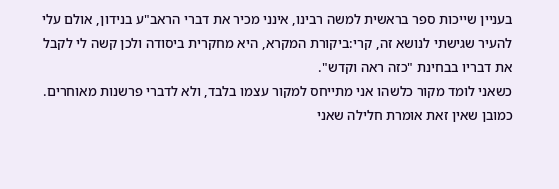בעניין שייכות ספר בראשית למשה רבינו, אינני מכיר את דברי הראב"ע בנידון, אולם עלי להעיר שגישתי לנושא זה, קרי:ביקורת המקרא, היא מחקרית ביסודה ולכן קשה לי לקבל את דבריו בבחינת "כזה ראה וקדש".
כשאני לומד מקור כלשהו אני מתייחס למקור עצמו בלבד, ולא לדברי פרשנות מאוחרים. כמובן שאין זאת אומרת חלילה שאני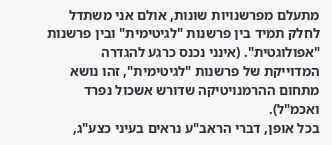מתעלם מפרשנויות שונות, אולם אני משתדל לחלק תמיד בין פרשנות "לגיטימית" ובין פרשנות "אפולוגטית". (אינני נכנס כרגע להגדרה המדוייקת של פרשנות "לגיטימית", זהו נושא מתחום ההרמנויטיקה שדורש אשכול נפרד ואכמ"ל).
בכל אופן, דברי הראב"ע נראים בעיני כצע"ג,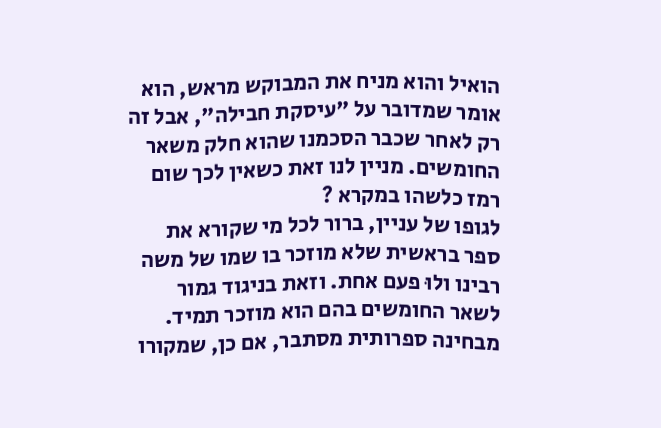הואיל והוא מניח את המבוקש מראש, הוא אומר שמדובר על "עיסקת חבילה", אבל זה רק לאחר שכבר הסכמנו שהוא חלק משאר החומשים. מניין לנו זאת כשאין לכך שום רמז כלשהו במקרא ?
לגופו של עניין, ברור לכל מי שקורא את ספר בראשית שלא מוזכר בו שמו של משה רבינו ולוּ פעם אחת. וזאת בניגוד גמור לשאר החומשים בהם הוא מוזכר תמיד. מבחינה ספרותית מסתבר, אם כן, שמקורו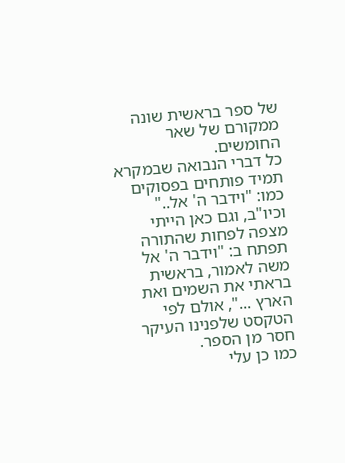של ספר בראשית שונה ממקורם של שאר החומשים.
כל דברי הנבואה שבמקרא תמיד פותחים בפסוקים כמו: "וידבר ה' אל.." וכיו"ב, וגם כאן הייתי מצפה לפחות שהתורה תפתח ב: "וידבר ה' אל משה לאמור, בראשית בראתי את השמים ואת הארץ ...", אולם לפי הטקסט שלפנינו העיקר חסר מן הספר.
כמו כן עלי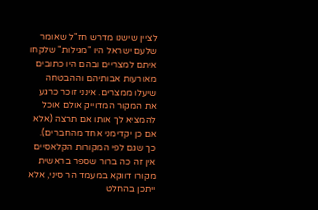לציין שישנו מדרש חז"ל שאומר שלעם ישראל היו "מגילות" שלקחו איתם למצריים ובהם היו כתובים מאורעות אבותיהם וההבטחה שיעלו ממצרים. אינני זוכר כרגע את המקור המדוייק אולם אוכל להמציא לך אותו אם תרצה (אלא אם כן יקדימני אחד מהחברים).
כך שגם לפי המקורות הקלאסיים אין זה כה ברור שספר בראשית מקורו דווקא במעמד הר סיני, אלא ייתכן בהחלט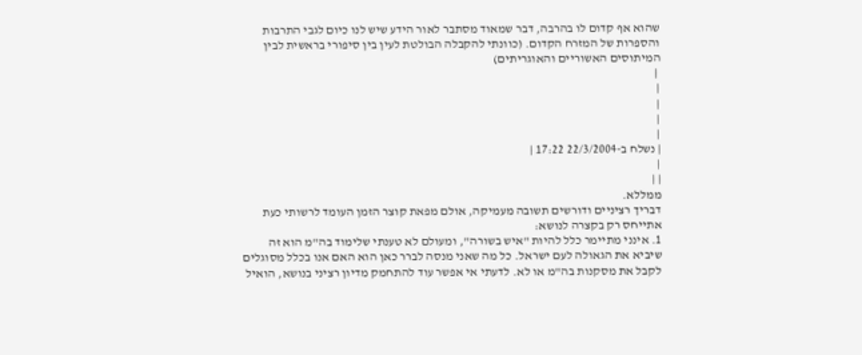שהוא אף קדום לו בהרבה, דבר שמאוד מסתבר לאור הידע שיש לנו כיום לגבי התרבות והספרות של המזרח הקדום. (כוונתי להקבלה הבולטת לעין בין סיפורי בראשית לבין המיתוסים האשוריים והאוגריתים)
 |
|
|
|
|
| נשלח ב-22/3/2004 17:22 |
|
| |
ממללא.
דבריך רציניים ודורשים תשובה מעמיקה, אולם מפאת קוצר הזמן העומד לרשותי כעת אתייחס רק בקצרה לנושא:
1. אינני מתיימר כלל להיות "איש בשורה", ומעולם לא טענתי שלימוד בה"מ הוא זה שיביא את הגאולה לעם ישראל. כל מה שאני מנסה לברר כאן הוא האם אנו בכלל מסוגלים לקבל את מסקנות בה"מ או לא. לדעתי אי אפשר עוד להתחמק מדיון רציני בנושא, הואיל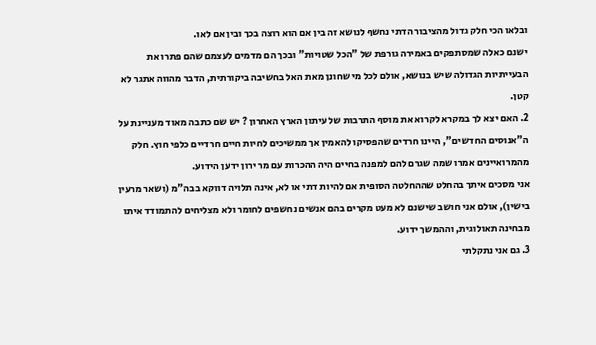ובלאו הכי חלק גדול מהציבור הדתי נחשף לנושא זה בין אם הוא רוצה בכך ובין אם לאו.
ישנם כאלה שמסתפקים באמירה גורפת של "הכל שטויות" ובכך הם מדמים לעצמם שהם פתרו את הבעייתיות הגדולה שיש בנושא, אולם לכל מי שחונן מאת האל בחשיבה ביקורתית, הדבר מהווה אתגר לא קטן.
2. האם יצא לך במקרא לקרוא את מוסף התרבות של עיתון הארץ האחרון ? יש שם כתבה מאוד מעניינת על ה"אנוסים החדשים", היינו חרדים שהפסיקו להאמין אך ממשיכים לחיות חיים חרדיים כלפי חוץ. חלק מהמרואיינים אמרו שמה שגרם להם למפנה בחיים היה ההכרות עם מר ירון ידען הידוע.
אני מסכים איתך בהחלט שההחלטה הסופית אם להיות דתי או לא, אינה תלויה דווקא בבה"מ (ושאר מרעין בישין), אולם אני חושב שישנם לא מעט מקרים בהם אנשים נחשפים לחומר ולא מצליחים להתמודד איתו מבחינה תאולוגית, וההמשך ידוע.
3. גם אני נתקלתי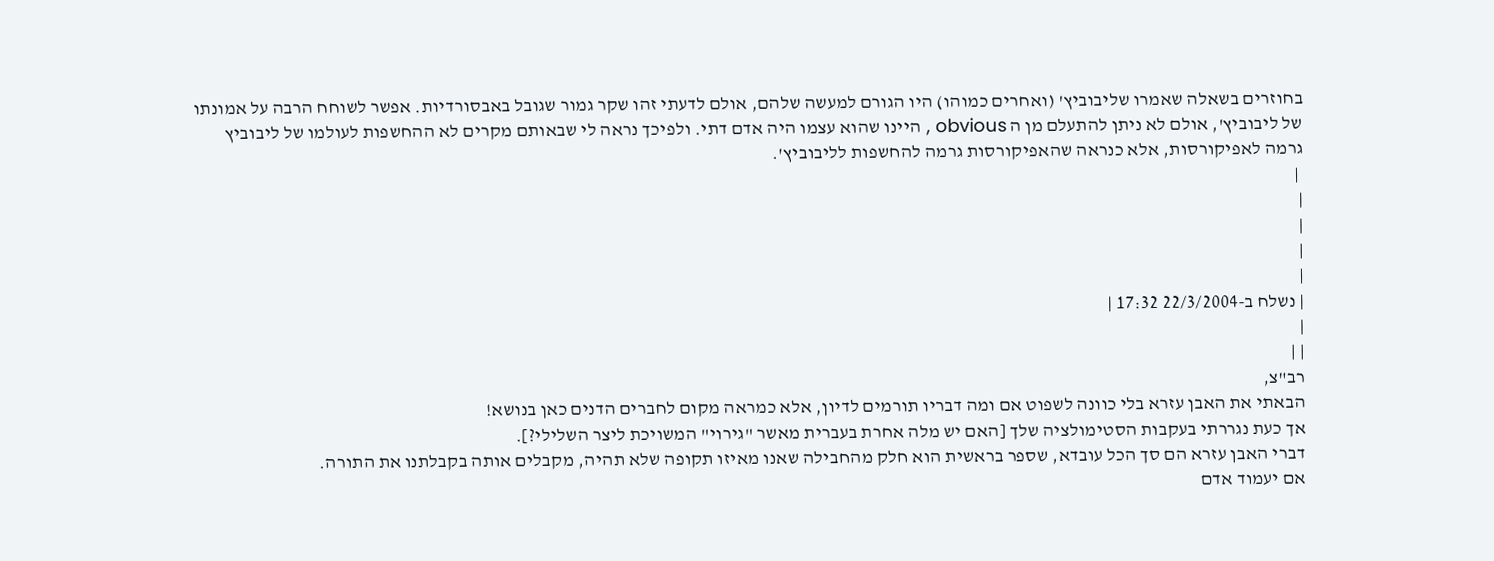בחוזרים בשאלה שאמרו שליבוביץ' (ואחרים כמוהו) היו הגורם למעשה שלהם, אולם לדעתי זהו שקר גמור שגובל באבסורדיות. אפשר לשוחח הרבה על אמונתו של ליבוביץ', אולם לא ניתן להתעלם מן ה obvious , היינו שהוא עצמו היה אדם דתי. ולפיכך נראה לי שבאותם מקרים לא ההחשפות לעולמו של ליבוביץ גרמה לאפיקורסות, אלא כנראה שהאפיקורסות גרמה להחשפות לליבוביץ'.
 |
|
|
|
|
| נשלח ב-22/3/2004 17:32 |
|
| |
רב"צ,
הבאתי את האבן עזרא בלי כוונה לשפוט אם ומה דבריו תורמים לדיון, אלא כמראה מקום לחברים הדנים כאן בנושא!
אך כעת נגררתי בעקבות הסטימולציה שלך [האם יש מלה אחרת בעברית מאשר "גירוי" המשויכת ליצר השלילי?].
דברי האבן עזרא הם סך הכל עובדא, שספר בראשית הוא חלק מהחבילה שאנו מאיזו תקופה שלא תהיה, מקבלים אותה בקבלתנו את התורה.
אם יעמוד אדם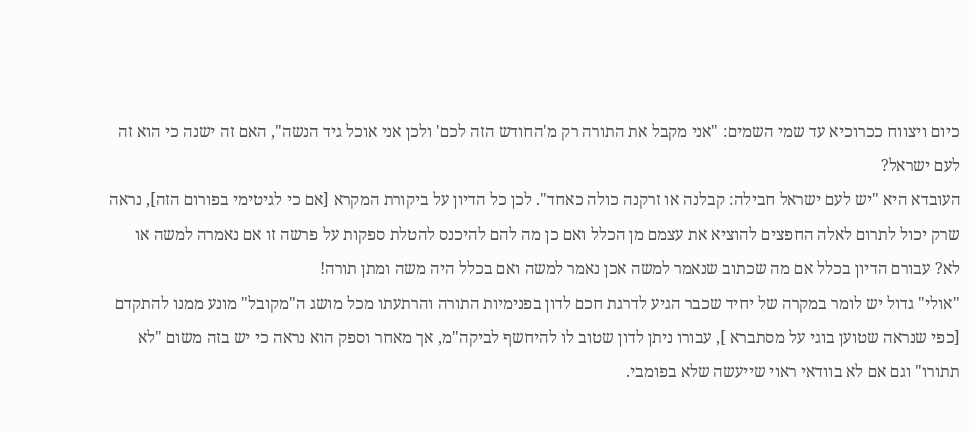כיום ויצווח ככרוכיא עד שמי השמים: "אני מקבל את התורה רק מ'החודש הזה לכם' ולכן אני אוכל גיד הנשה", האם זה ישנה כי הוא זה לעם ישראל?
העובדא היא "יש לעם ישראל חבילה: קבלנה או זרקנה כולה כאחד". לכן כל הדיון על ביקורת המקרא [אם כי לגיטימי בפורום הזה], נראה שרק יכול לתרום לאלה החפצים להוציא את עצמם מן הכלל ואם כן מה להם להיכנס להטלת ספקות על פרשה זו אם נאמרה למשה או לא? עבורם הדיון בכלל אם מה שכתוב שנאמר למשה אכן נאמר למשה ואם בכלל היה משה ומתן תורה!
"אולי" גדול יש לומר במקרה של יחיד שכבר הגיע לדרגת חכם לדון בפנימיות התורה והרתעתו מכל מושג ה"מקובל" מונע ממנו להתקדם [כפי שנראה שטוען בוגי על מסתברא ], עבורו ניתן לדון שטוב לו להיחשף לביקה"מ, אך מאחר וספק הוא נראה כי יש בזה משום "לא תתורו" וגם אם לא בוודאי ראוי שייעשה שלא בפומבי.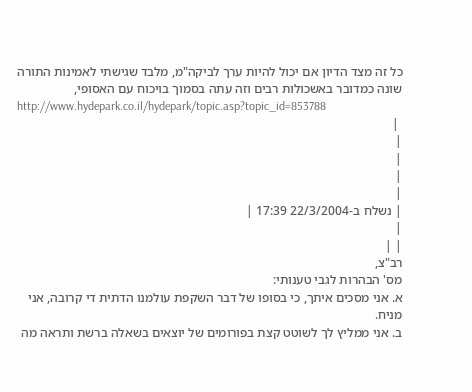כל זה מצד הדיון אם יכול להיות ערך לביקה"מ, מלבד שגישתי לאמינות התורה שונה כמדובר באשכולות רבים וזה עתה בסמוך בויכוח עם האסופי,
http://www.hydepark.co.il/hydepark/topic.asp?topic_id=853788
 |
|
|
|
|
| נשלח ב-22/3/2004 17:39 |
|
| |
רב"צ,
מס' הבהרות לגבי טענותי:
א. אני מסכים איתך, כי בסופו של דבר השקפת עולמנו הדתית די קרובה, אני מניח.
ב. אני ממליץ לך לשוטט קצת בפורומים של יוצאים בשאלה ברשת ותראה מה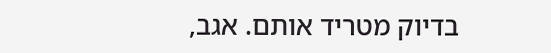בדיוק מטריד אותם. אגב,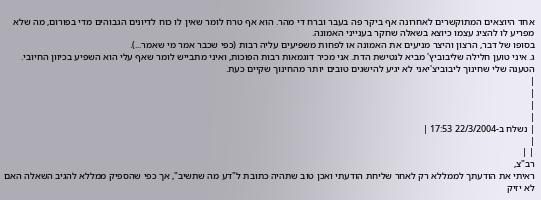אחד היוצאים המתוקשרים לאחרונה אף ביקר פה בעבר וברח די מהר. הוא אף טרח לומר שאין לו כוח לדיונים הגבוהים מדי בפורום, מה שלא מפריע לו להציג עצמו כיוצא בשאלה שחקר בענייני האמונה.
בסופו של דבר, הרצון והיצר מניעים את האמונה או לפחות משפיעים עליה רבות (כפי שכבר אמר מי שאמר...).
ג. איני טוען חלילה שליבוביץ' מביא לנטישת הדת. אני מכיר דוגמאות רבות הפוכות, ואיני מתבייש לומר שאף עלי הוא השפיע בכיוון החיובי. הטענה שלי שחינוך ליבוביצ'יאני לא יגיע להישגים טובים יותר מהחינוך שקיים כעת.
|
|
|
|
| נשלח ב-22/3/2004 17:53 |
|
| |
רב"צ,
ראיתי את הודעתך לממללא רק לאחר שליחת הודעתי ואכן טוב שתהיה כתובת ל"דע מה שתשיב", אך כפי שהספיק ממללא להגיב השאלה האם לא יזיק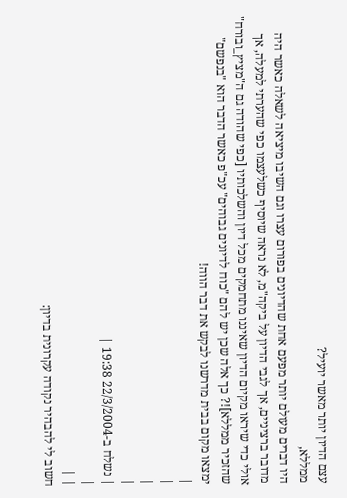עצם הדיון יותר מאשר יועיל?
ממללא,
היו דברים מעולם יותר מפעם אחת שהדיונים בפורום עצרו וגם השיבו מיציאה לשאלה כאשר היה מדובר ברציניים, אך לגבי הדיון על ביקה"מ, לא נראה שיוסיף כשלעצמו כפי שהערתי למעלה, אך אולי כדי שיראו מקיום הדיון שאיננו מתחמקים מכל דיון והשלכותיו [כפי שהודה גם ה"מציץ_ובורח" שהזכיר ממללא]!? כך אלה שכן יש להם "כוח לדיונים גבוהים" עכ"פ כאשר הדבר הוא "בנפשם" ימצאו מקום בבית מדרשנו לבקש את דבר הווה!
|
|
|
|
| נשלח ב-22/3/2004 19:38 |
|
| |
חשוב לי להבהיר נקודה עקרונית בדיון: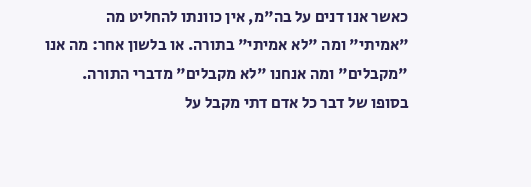כאשר אנו דנים על בה"מ, אין כוונתו להחליט מה "אמיתי" ומה "לא אמיתי" בתורה. או בלשון אחר: מה אנו "מקבלים" ומה אנחנו "לא מקבלים" מדברי התורה. בסופו של דבר כל אדם דתי מקבל על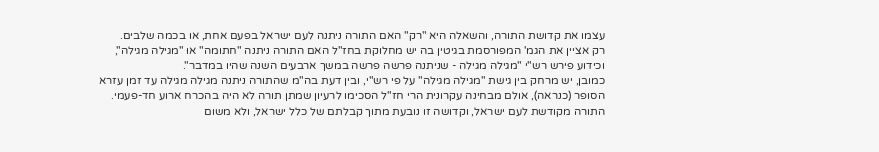עצמו את קדושת התורה, והשאלה היא "רק" האם התורה ניתנה לעם ישראל בפעם אחת, או בכמה שלבים.
רק אציין את הגמ' המפורסמת בגיטין בה יש מחלוקת בחז"ל האם התורה ניתנה "חתומה" או "מגילה מגילה", וכידוע פירש רש"י "מגילה מגילה - שניתנה פרשה פרשה במשך ארבעים השנה שהיו במדבר".
כמובן, יש מרחק בין גישת "מגילה מגילה" על פי רש"י, ובין דעת בה"מ שהתורה ניתנה מגילה מגילה עד זמן עזרא הסופר (כנראה), אולם מבחינה עקרונית הרי חז"ל הסכימו לרעיון שמתן תורה לא היה בהכרח ארוע חד-פעמי.
התורה מקודשת לעם ישראל, וקדושה זו נובעת מתוך קבלתם של כלל ישראל, ולא משום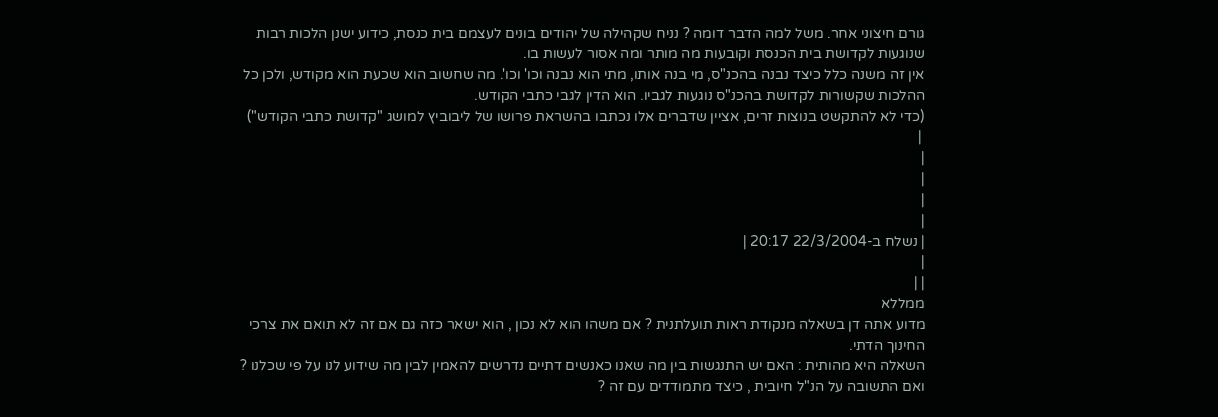גורם חיצוני אחר. משל למה הדבר דומה ? נניח שקהילה של יהודים בונים לעצמם בית כנסת, כידוע ישנן הלכות רבות שנוגעות לקדושת בית הכנסת וקובעות מה מותר ומה אסור לעשות בו.
אין זה משנה כלל כיצד נבנה בהכנ"ס, מי בנה אותו, מתי הוא נבנה וכו' וכו'. מה שחשוב הוא שכעת הוא מקודש, ולכן כל ההלכות שקשורות לקדושת בהכנ"ס נוגעות לגביו. הוא הדין לגבי כתבי הקודש.
(כדי לא להתקשט בנוצות זרים, אציין שדברים אלו נכתבו בהשראת פרושו של ליבוביץ למושג "קדושת כתבי הקודש")
 |
|
|
|
|
| נשלח ב-22/3/2004 20:17 |
|
| |
ממללא
מדוע אתה דן בשאלה מנקודת ראות תועלתנית ? אם משהו הוא לא נכון , הוא ישאר כזה גם אם זה לא תואם את צרכי החינוך הדתי.
השאלה היא מהותית : האם יש התנגשות בין מה שאנו כאנשים דתיים נדרשים להאמין לבין מה שידוע לנו על פי שכלנו ? ואם התשובה על הנ"ל חיובית , כיצד מתמודדים עם זה ?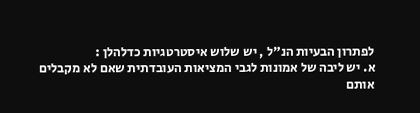לפתרון הבעיות הנ"ל , יש שלוש איסטרטגיות כדלהלן :
א. יש ליבה של אמונות לגבי המציאות העובדתית שאם לא מקבלים אותם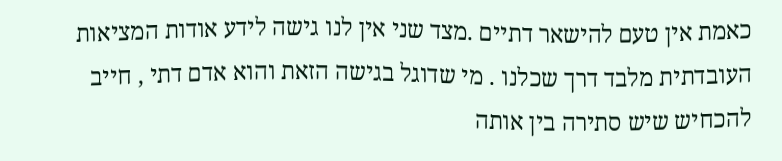כאמת אין טעם להישאר דתיים .מצד שני אין לנו גישה לידע אודות המציאות העובדתית מלבד דרך שכלנו . מי שדוגל בגישה הזאת והוא אדם דתי , חייב להכחיש שיש סתירה בין אותה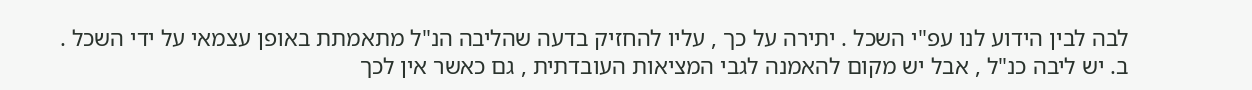לבה לבין הידוע לנו עפ"י השכל . יתירה על כך , עליו להחזיק בדעה שהליבה הנ"ל מתאמתת באופן עצמאי על ידי השכל .
ב. יש ליבה כנ"ל , אבל יש מקום להאמנה לגבי המציאות העובדתית , גם כאשר אין לכך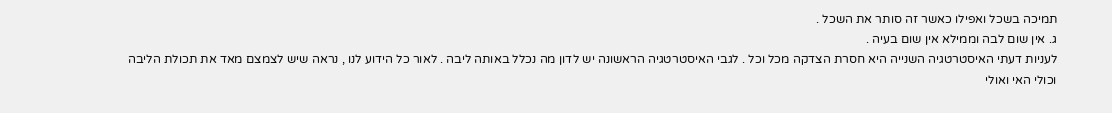תמיכה בשכל ואפילו כאשר זה סותר את השכל .
ג. אין שום לבה וממילא אין שום בעיה .
לעניות דעתי האיסטרטגיה השנייה היא חסרת הצדקה מכל וכל . לגבי האיסטרטגיה הראשונה יש לדון מה נכלל באותה ליבה . לאור כל הידוע לנו , נראה שיש לצמצם מאד את תכולת הליבה וכולי האי ואולי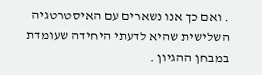. ואם כך אנו נשארים עם האיסטרטגיה השלישית שהיא לדעתי היחידה שעומדת במבחן ההגיון .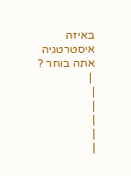באיזה איסטרטגיה אתה בוחר ?
 |
|
|
|
|
|